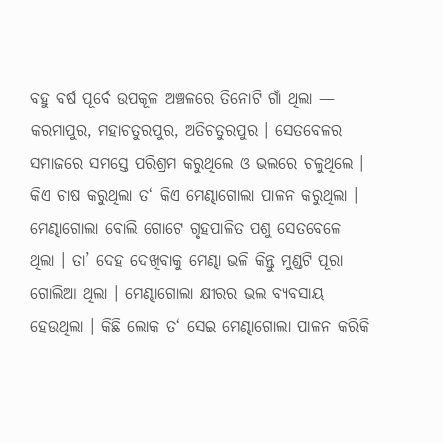ବହୁ ବର୍ଷ ପୂର୍ବେ ଉପକୂଳ ଅଞ୍ଚଳରେ ତିନୋଟି ଗାଁ ଥିଲା — କରମାପୁର, ମହାଚତୁରପୁର, ଅତିଚତୁରପୁର । ସେତବେଳର ସମାଜରେ ସମସ୍ତେ ପରିଶ୍ରମ କରୁଥିଲେ ଓ ଭଲରେ ଚଳୁଥିଲେ । କିଏ ଚାଷ କରୁଥିଲା ତ‘ କିଏ ମେଣ୍ଢାଗୋଲା ପାଳନ କରୁଥିଲା । ମେଣ୍ଢାଗୋଲା ବୋଲି ଗୋଟେ ଗୃହପାଳିତ ପଶୁ ସେତବେଳେ ଥିଲା । ତା’ ଦେହ ଦେଖିବାକୁ ମେଣ୍ଢା ଭଳି କିନ୍ତୁ ମୁଣ୍ଡଟି ପୂରା ଗୋଲିଆ ଥିଲା । ମେଣ୍ଢାଗୋଲା କ୍ଷୀରର ଭଲ ବ୍ୟବସାୟ ହେଉଥିଲା । କିଛି ଲୋକ ତ‘ ସେଇ ମେଣ୍ଢାଗୋଲା ପାଳନ କରିକି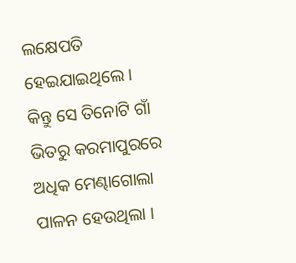ଲକ୍ଷେପତି ହେଇଯାଇଥିଲେ ।
କିନ୍ତୁ ସେ ତିନୋଟି ଗାଁ ଭିତରୁ କରମାପୁରରେ ଅଧିକ ମେଣ୍ଢାଗୋଲା ପାଳନ ହେଉଥିଲା ।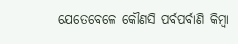ଯେତେବେଳେ କୌଣସି ପର୍ବପର୍ବାଣି କିମ୍ବା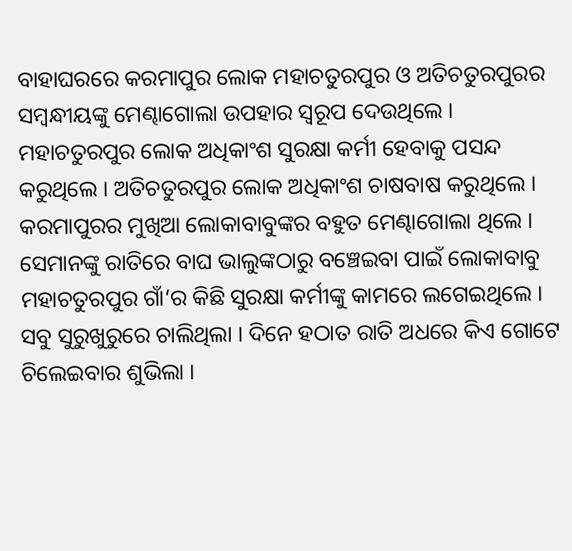ବାହାଘରରେ କରମାପୁର ଲୋକ ମହାଚତୁରପୁର ଓ ଅତିଚତୁରପୁରର ସମ୍ବନ୍ଧୀୟଙ୍କୁ ମେଣ୍ଢାଗୋଲା ଉପହାର ସ୍ୱରୂପ ଦେଉଥିଲେ ।
ମହାଚତୁରପୁର ଲୋକ ଅଧିକାଂଶ ସୁରକ୍ଷା କର୍ମୀ ହେବାକୁ ପସନ୍ଦ କରୁଥିଲେ । ଅତିଚତୁରପୁର ଲୋକ ଅଧିକାଂଶ ଚାଷବାଷ କରୁଥିଲେ ।
କରମାପୁରର ମୁଖିଆ ଲୋକାବାବୁଙ୍କର ବହୁତ ମେଣ୍ଢାଗୋଲା ଥିଲେ । ସେମାନଙ୍କୁ ରାତିରେ ବାଘ ଭାଲୁଙ୍କଠାରୁ ବଞ୍ଚେଇବା ପାଇଁ ଲୋକାବାବୁ ମହାଚତୁରପୁର ଗାଁ‘ର କିଛି ସୁରକ୍ଷା କର୍ମୀଙ୍କୁ କାମରେ ଲଗେଇଥିଲେ । ସବୁ ସୁରୁଖୁରୁରେ ଚାଲିଥିଲା । ଦିନେ ହଠାତ ରାତି ଅଧରେ କିଏ ଗୋଟେ ଚିଲେଇବାର ଶୁଭିଲା ।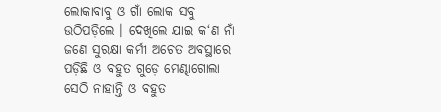ଲୋକାବାବୁ ଓ ଗାଁ ଲୋକ ସବୁ ଉଠିପଡ଼ିଲେ । ଦେଖିଲେ ଯାଇ କ‘ଣ ନାଁ ଜଣେ ସୁରକ୍ଷା କର୍ମୀ ଅଚେତ ଅବସ୍ଥାରେ ପଡ଼ିଛି ଓ ବହୁତ ଗୁଡ଼େ ମେଣ୍ଢାଗୋଲା ସେଠି ନାହାନ୍ତି ଓ ବହୁତ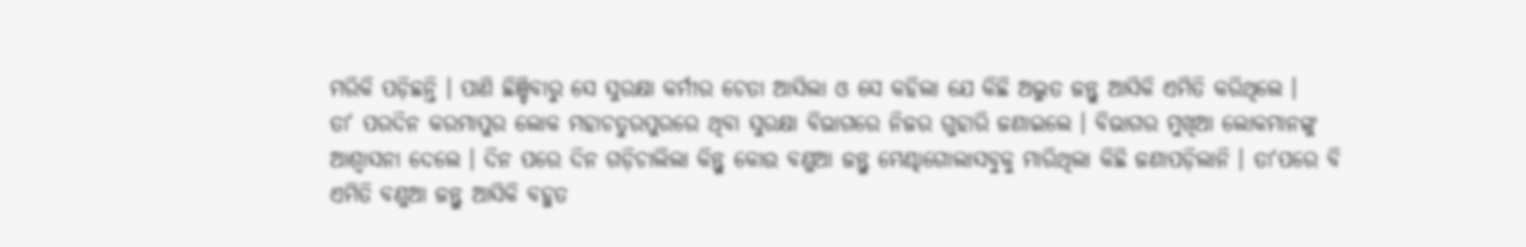ମରିକି ପଡ଼ିଛନ୍ତି । ପାଣି ଛିଞ୍ଚିବାରୁ ସେ ସୁରକ୍ଷା କର୍ମୀର ଚେତା ଆସିଲା ଓ ସେ କହିଲା ଯେ କିଛି ଅଦ୍ଭୁତ ଜନ୍ତୁ ଆସିକି ଏମିତି କରିଥିଲେ ।
ତା‘ ପରଦିନ କରମାପୁର ଲୋକ ମହାଚତୁରପୁରରେ ଥିବା ସୁରକ୍ଷା ବିଭାଗରେ ନିଜର ଗୁହାରି ଜଣାଇଲେ । ବିଭାଗର ମୁଖିଆ ଲୋକମାନଙ୍କୁ ଆଶ୍ୱାସନା ଦେଲେ । ଦିନ ପରେ ଦିନ ଗଡ଼ିଚାଲିଲା କିନ୍ତୁ କୋଉ ବଣୁଆ ଜନ୍ତୁ ମେଣ୍ଢାଗୋଲାସବୁକୁ ମାରିଥିଲା କିଛି ଜଣାପଡ଼ିଲାନି । ତା‘ପରେ ବି ଏମିତି ବଣୁଆ ଜନ୍ତୁ ଆସିକି ବହୁତ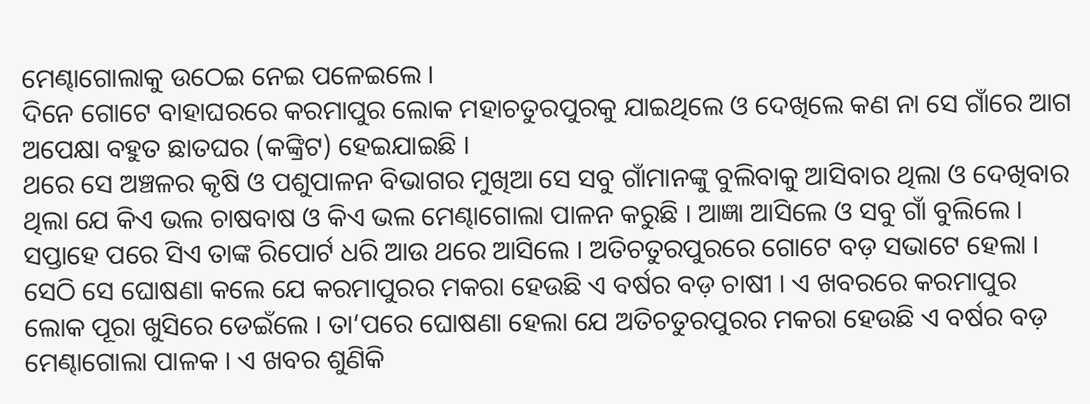ମେଣ୍ଢାଗୋଲାକୁ ଉଠେଇ ନେଇ ପଳେଇଲେ ।
ଦିନେ ଗୋଟେ ବାହାଘରରେ କରମାପୁର ଲୋକ ମହାଚତୁରପୁରକୁ ଯାଇଥିଲେ ଓ ଦେଖିଲେ କଣ ନା ସେ ଗାଁରେ ଆଗ ଅପେକ୍ଷା ବହୁତ ଛାତଘର (କଙ୍କ୍ରିଟ) ହେଇଯାଇଛି ।
ଥରେ ସେ ଅଞ୍ଚଳର କୃଷି ଓ ପଶୁପାଳନ ବିଭାଗର ମୁଖିଆ ସେ ସବୁ ଗାଁମାନଙ୍କୁ ବୁଲିବାକୁ ଆସିବାର ଥିଲା ଓ ଦେଖିବାର ଥିଲା ଯେ କିଏ ଭଲ ଚାଷବାଷ ଓ କିଏ ଭଲ ମେଣ୍ଢାଗୋଲା ପାଳନ କରୁଛି । ଆଜ୍ଞା ଆସିଲେ ଓ ସବୁ ଗାଁ ବୁଲିଲେ । ସପ୍ତାହେ ପରେ ସିଏ ତାଙ୍କ ରିପୋର୍ଟ ଧରି ଆଉ ଥରେ ଆସିଲେ । ଅତିଚତୁରପୁରରେ ଗୋଟେ ବଡ଼ ସଭାଟେ ହେଲା । ସେଠି ସେ ଘୋଷଣା କଲେ ଯେ କରମାପୁରର ମକରା ହେଉଛି ଏ ବର୍ଷର ବଡ଼ ଚାଷୀ । ଏ ଖବରରେ କରମାପୁର ଲୋକ ପୂରା ଖୁସିରେ ଡେଇଁଲେ । ତା‘ପରେ ଘୋଷଣା ହେଲା ଯେ ଅତିଚତୁରପୁରର ମକରା ହେଉଛି ଏ ବର୍ଷର ବଡ଼ ମେଣ୍ଢାଗୋଲା ପାଳକ । ଏ ଖବର ଶୁଣିକି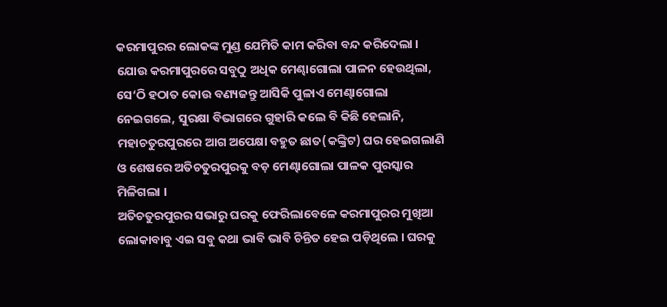କରମାପୁରର ଲୋକଙ୍କ ମୁଣ୍ଡ ଯେମିତି କାମ କରିବା ବନ୍ଦ କରିଦେଲା ।
ଯୋଉ କରମାପୁରରେ ସବୁଠୁ ଅଧିକ ମେଣ୍ଢାଗୋଲା ପାଳନ ହେଉଥିଲା, ସେ‘ଠି ହଠାତ କୋଉ ବଣ୍ୟଜନ୍ତୁ ଆସିକି ପୁଳାଏ ମେଣ୍ଢାଗୋଲା ନେଇଗଲେ, ସୁରକ୍ଷା ବିଭାଗରେ ଗୁହାରି କଲେ ବି କିଛି ହେଲାନି, ମହାଚତୁରପୁରରେ ଆଗ ଅପେକ୍ଷା ବହୁତ ଛାତ(କଙ୍କ୍ରିଟ) ଘର ହେଇଗଲାଣି ଓ ଶେଷରେ ଅତିଚତୁରପୁରକୁ ବଡ଼ ମେଣ୍ଢାଗୋଲା ପାଳକ ପୁରସ୍କାର ମିଳିଗଲା ।
ଅତିଚତୁରପୁରର ସଭାରୁ ଘରକୁ ଫେରିଲାବେଳେ କରମାପୁରର ମୁଖିଆ ଲୋକାବାବୁ ଏଇ ସବୁ କଥା ଭାବି ଭାବି ଚିନ୍ତିତ ହେଇ ପଡ଼ିଥିଲେ । ଘରକୁ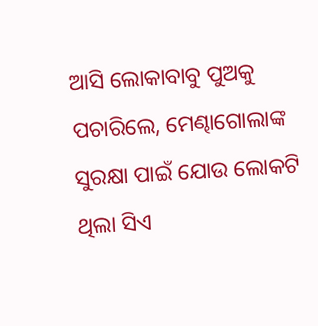ଆସି ଲୋକାବାବୁ ପୁଅକୁ ପଚାରିଲେ, ମେଣ୍ଢାଗୋଲାଙ୍କ ସୁରକ୍ଷା ପାଇଁ ଯୋଉ ଲୋକଟି ଥିଲା ସିଏ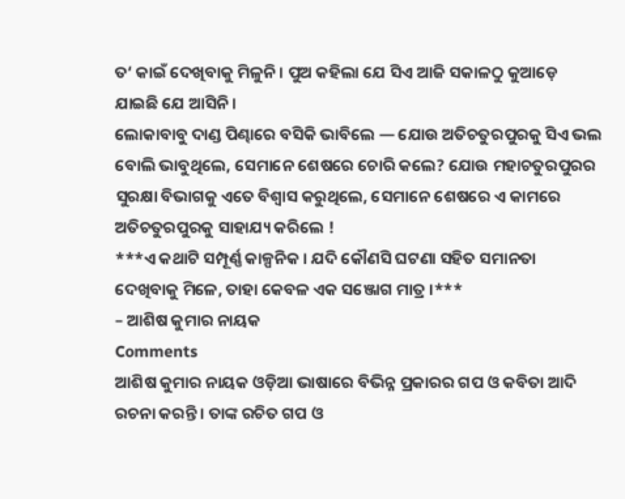ତ‘ କାଇଁ ଦେଖିବାକୁ ମିଳୁନି । ପୁଅ କହିଲା ଯେ ସିଏ ଆଜି ସକାଳଠୁ କୁଆଡ଼େ ଯାଇଛି ଯେ ଆସିନି ।
ଲୋକାବାବୁ ଦାଣ୍ଡ ପିଣ୍ଢାରେ ବସିକି ଭାବିଲେ — ଯୋଉ ଅତିଚତୁରପୁରକୁ ସିଏ ଭଲ ବୋଲି ଭାବୁଥିଲେ, ସେମାନେ ଶେଷରେ ଚୋରି କଲେ? ଯୋଉ ମହାଚତୁରପୁରର ସୁରକ୍ଷା ବିଭାଗକୁ ଏତେ ବିଶ୍ୱାସ କରୁଥିଲେ, ସେମାନେ ଶେଷରେ ଏ କାମରେ ଅତିଚତୁରପୁରକୁ ସାହାଯ୍ୟ କରିଲେ !
***ଏ କଥାଟି ସମ୍ପୂର୍ଣ୍ଣ କାଳ୍ପନିକ । ଯଦି କୌଣସି ଘଟଣା ସହିତ ସମାନତା ଦେଖିବାକୁ ମିଳେ, ତାହା କେବଳ ଏକ ସଞ୍ଜୋଗ ମାତ୍ର ।***
– ଆଶିଷ କୁମାର ନାୟକ
Comments
ଆଶିଷ କୁମାର ନାୟକ ଓଡ଼ିଆ ଭାଷାରେ ବିଭିନ୍ନ ପ୍ରକାରର ଗପ ଓ କବିତା ଆଦି ରଚନା କରନ୍ତି । ତାଙ୍କ ରଚିତ ଗପ ଓ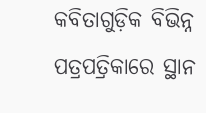କବିତାଗୁଡ଼ିକ ବିଭିନ୍ନ ପତ୍ରପତ୍ରିକାରେ ସ୍ଥାନ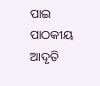ପାଇ ପାଠକୀୟ ଆଦୃତି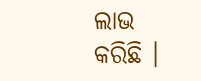ଲାଭ କରିଛି ।